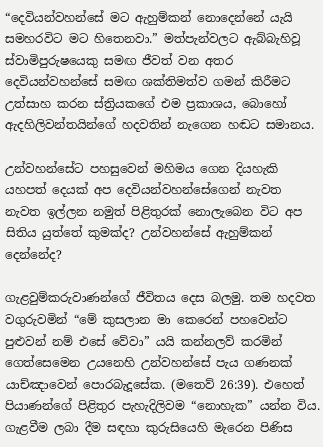“දෙවියන්වහන්සේ මට ඇහුම්කන් නොදෙන්නේ යැයි සමහරවිට මට හිතෙනවා.” මත්පැන්වලට ඇබ්බැහිවූ ස්වාමිපුරුෂයෙකු සමඟ ජීවත් වන අතර දෙවියන්වහන්සේ සමඟ ශක්තිමත්ව ගමන් කිරීමට උත්සාහ කරන ස්ත්‍රියකගේ එම ප්‍රකාශය, බොහෝ ඇදහිලිවන්තයින්ගේ හදවතින් නැගෙන හඬට සමානය.

උන්වහන්සේට පහසුවෙන් මහිමය ගෙන දියහැකි යහපත් දෙයක් අප දෙවියන්වහන්සේගෙන් නැවත නැවත ඉල්ලන නමුත් පිළිතුරක් නොලැබෙන විට අප සිතිය යුත්තේ කුමක්ද? උන්වහන්සේ ඇහුම්කන් දෙන්නේද?

ගැළවුම්කරුවාණන්ගේ ජීවිතය දෙස බලමු. තම හදවත වගුරුවමින් “මේ කුසලාන මා කෙරෙන් පහවෙන්ට පුළුවන් නම් එසේ වේවා” යයි කන්නලව් කරමින් ගෙත්සෙමෙන උයනෙහි උන්වහන්සේ පැය ගණනක් යාච්ඤාවෙන් පොරබැදූසේක. (මතෙව් 26:39). එහෙත් පියාණන්ගේ පිළිතුර පැහැදිලිවම “නොහැක” යන්න විය. ගැළවීම ලබා දීම සඳහා කුරුසියෙහි මැරෙන පිණිස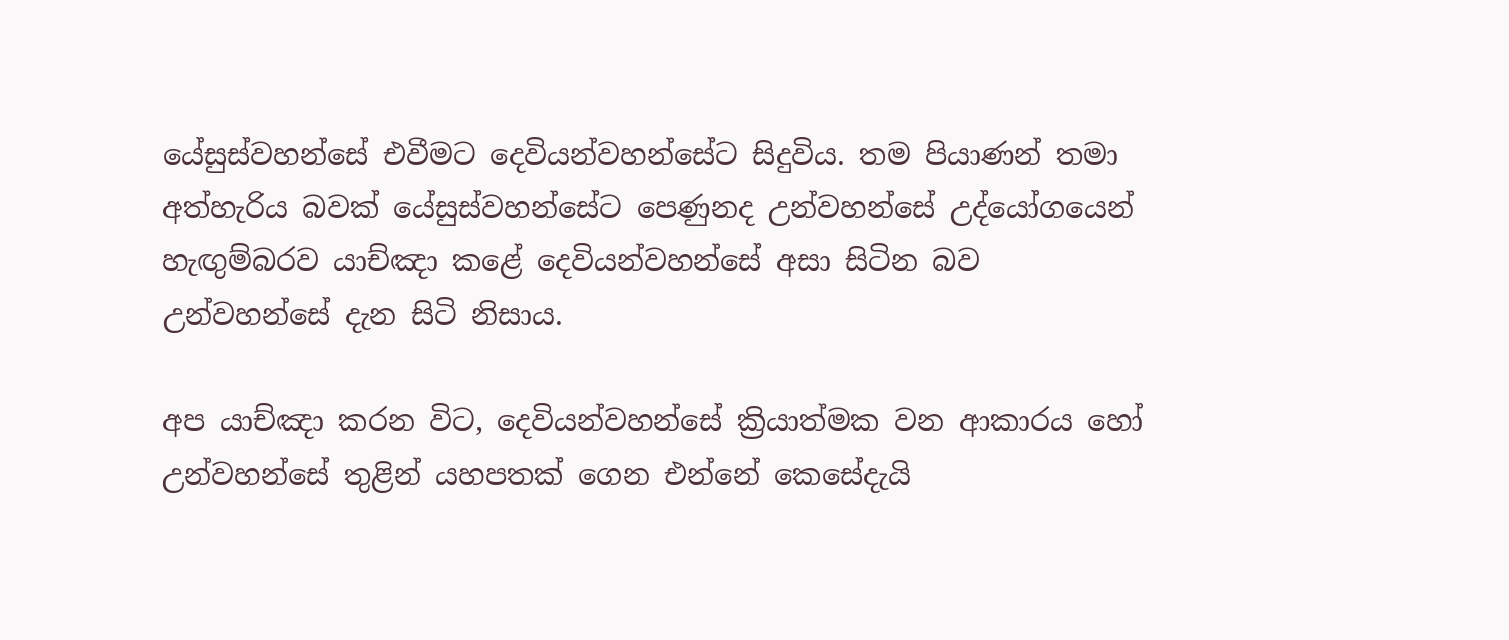යේසුස්වහන්සේ එවීමට දෙවියන්වහන්සේට සිදුවිය. තම පියාණන් තමා අත්හැරිය බවක් යේසුස්වහන්සේට පෙණුනද උන්වහන්සේ උද්යෝගයෙන් හැඟුම්බරව යාච්ඤා කළේ දෙවියන්වහන්සේ අසා සිටින බව උන්වහන්සේ දැන සිටි නිසාය.

අප යාච්ඤා කරන විට, දෙවියන්වහන්සේ ක්‍රියාත්මක වන ආකාරය හෝ උන්වහන්සේ තුළින් යහපතක් ගෙන එන්නේ කෙසේදැයි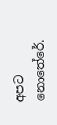අපට නොතේරේ.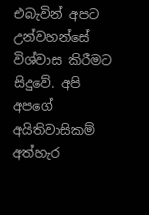එබැවින් අපට උන්වහන්සේ විශ්වාස කිරීමට සිදුවේ. අපි අපගේ අයිතිවාසිකම් අත්හැර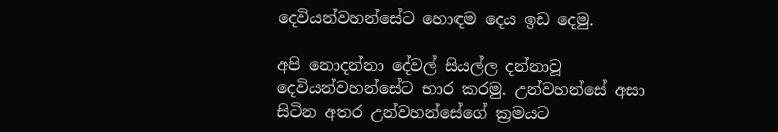දෙවියන්වහන්සේට හොඳම දෙය ඉඩ දෙමු.

අපි නොදන්නා දේවල් සියල්ල දන්නාවූ දෙවියන්වහන්සේට භාර කරමු. උන්වහන්සේ අසා සිටින අතර උන්වහන්සේගේ ක්‍රමයට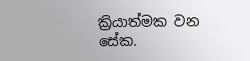ක්‍රියාත්මක වන සේක.